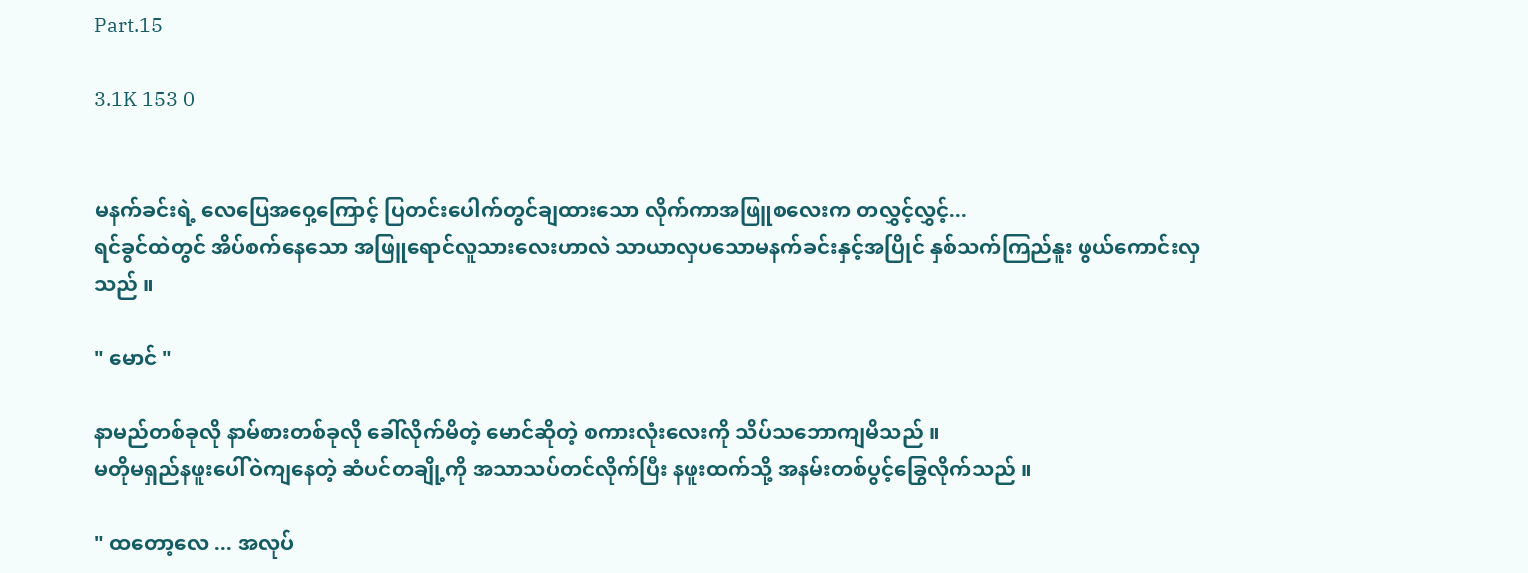Part.15

3.1K 153 0


မနက်ခင်းရဲ့ လေပြေအဝှေ့ကြောင့် ပြတင်းပေါက်တွင်ချထားသော လိုက်ကာအဖြူစလေးက တလွှင့်လွှင့်...
ရင်ခွင်ထဲတွင် အိပ်စက်နေသော အဖြူရောင်လူသားလေးဟာလဲ သာယာလှပသောမနက်ခင်းနှင့်အပြိုင် နှစ်သက်ကြည်နူး ဖွယ်ကောင်းလှသည် ။

" မောင် "

နာမည်တစ်ခုလို နာမ်စားတစ်ခုလို ခေါ်လိုက်မိတဲ့ မောင်ဆိုတဲ့ စကားလုံးလေးကို သိပ်သဘောကျမိသည် ။
မတိုမရှည်နဖူးပေါ်ဝဲကျနေတဲ့ ဆံပင်တချို့ကို အသာသပ်တင်လိုက်ပြီး နဖူးထက်သို့ အနမ်းတစ်ပွင့်ခြွေလိုက်သည် ။

" ထတော့လေ ... အလုပ်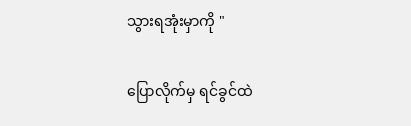သွားရအုံးမှာကို "

ပြောလိုက်မှ ရင်ခွင်ထဲ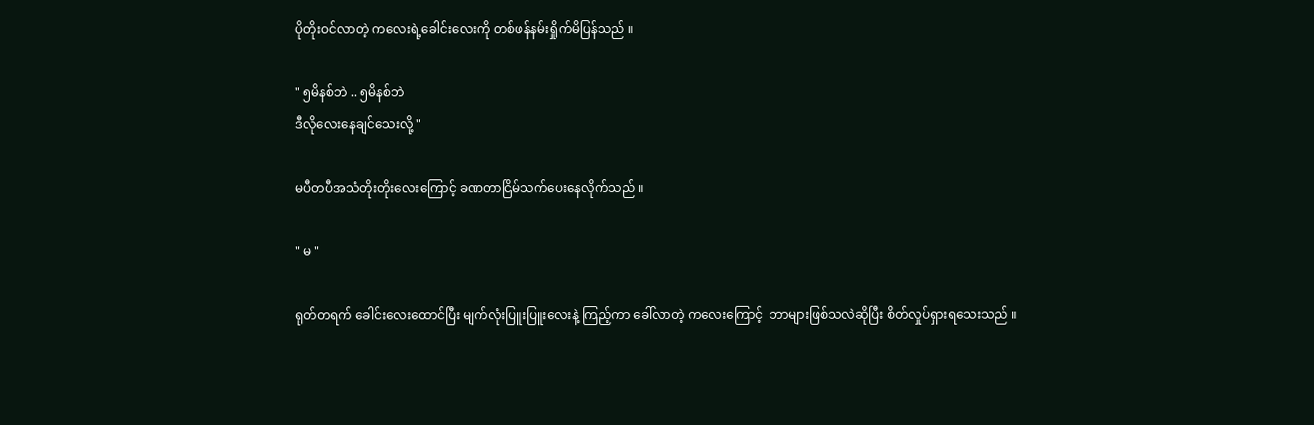ပိုတိုးဝင်လာတဲ့ ကလေးရဲ့ခေါင်းလေးကို တစ်ဖန်နမ်းရှိုက်မိပြန်သည် ။

" ၅မိနစ်ဘဲ .. ၅မိနစ်ဘဲ
ဒီလိုလေးနေချင်သေးလို့ "

မပီတပီအသံတိုးတိုးလေးကြောင့် ခဏတာငြိမ်သက်ပေးနေလိုက်သည် ။

" မ "

ရုတ်တရက် ခေါင်းလေးထောင်ပြီး မျက်လုံးပြူးပြူးလေးနဲ့ ကြည့်ကာ ခေါ်လာတဲ့ ကလေးကြောင့်  ဘာများဖြစ်သလဲဆိုပြီး စိတ်လှုပ်ရှားရသေးသည် ။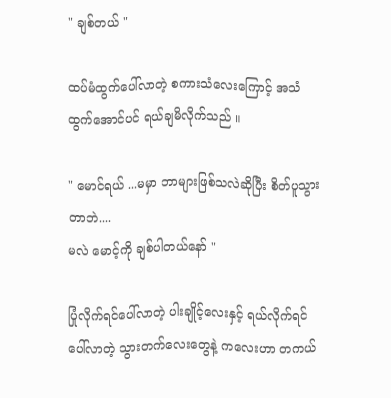" ချစ်တယ် "

ထပ်မံထွက်ပေါ်လာတဲ့ စကားသံလေးကြောင့် အသံထွက်အောင်ပင် ရယ်ချမိလိုက်သည် ။

" မောင်ရယ် ...မမှာ ဘာများဖြစ်သလဲဆိုပြီး စိတ်ပူသွားတာဘဲ....
မလဲ မောင့်ကို ချစ်ပါတယ်နော် "

ပြုံလိုက်ရင်ပေါ်လာတဲ့ ပါးချိုင့်လေးနှင့် ရယ်လိုက်ရင်ပေါ်လာတဲ့ သွားတက်လေးတွေနဲ့ ကလေးဟာ တကယ်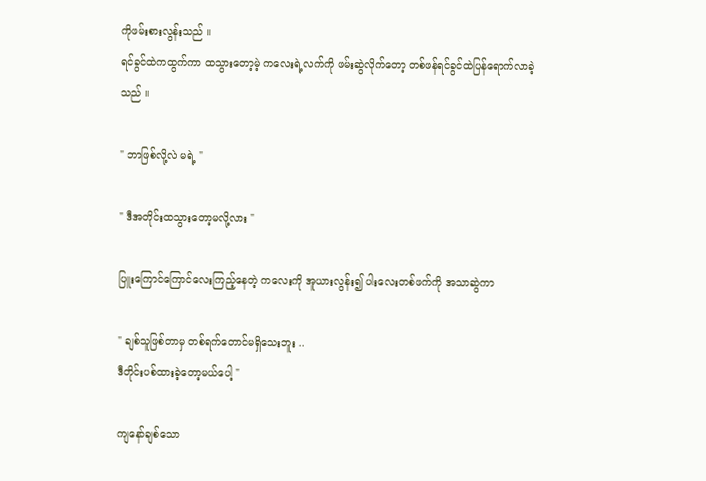ကိုဖမ်းစားလွန်းသည် ။
ရင်ခွင်ထဲကထွက်ကာ ထသွားတော့မဲ့ ကလေးရဲ့လက်ကို ဖမ်းဆွဲလိုက်တော့ တစ်ဖန်ရင်ခွင်ထဲပြန်ရောက်လာခဲ့သည် ။

" ဘာဖြစ်လို့လဲ မရဲ့ "

" ဒီအတိုင်းထသွားတော့မလို့လား "

ပြူးကြောင်ကြောင်လေးကြည့်နေတဲ့ ကလေးကို အူယားလွန်း၍ ပါးလေးတစ်ဖက်ကို အသာဆွဲကာ

" ချစ်သူဖြစ်တာမှ တစ်ရက်တောင်မရှိသေးဘူး ..
ဒီတိုင်းပစ်ထားခဲ့တော့မယ်ပေါ့ "

ကျနော်ချစ်သော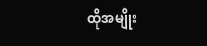ထိုအမျိုး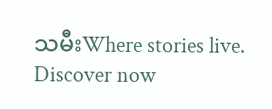သမီးWhere stories live. Discover now